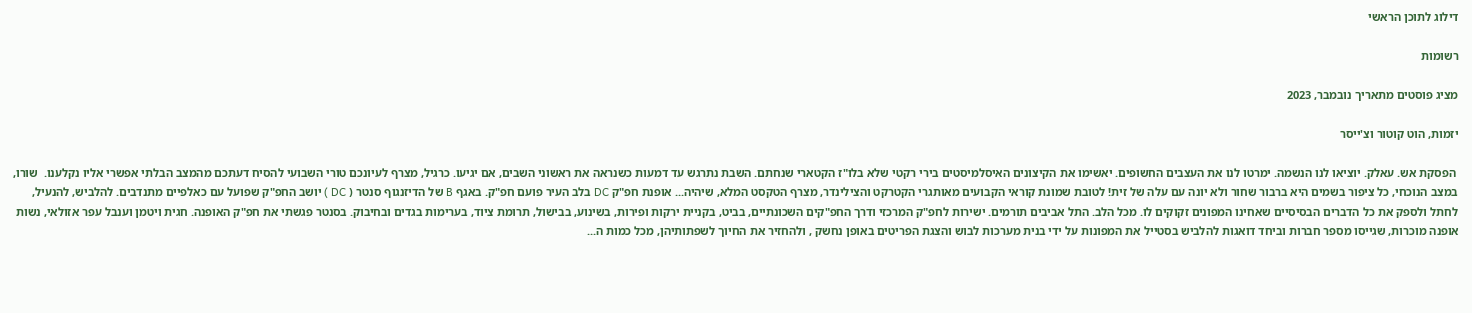דילוג לתוכן הראשי

רשומות

מציג פוסטים מתאריך נובמבר, 2023

יזמות, הוט קוטור וצ'ייסר

 הפסקת אש. עאלק. יוציאו לנו הנשמה. ימרטו לנו את העצבים החשופים. יאשימו את הקיצונים האיסלמיסטים בירי רקטי שלא בלו"ז הקטארי שנחתם. השבת נתרגש עד דמעות כשנראה את ראשוני השבים, אם יגיעו. כרגיל, מצרף לעיונכם טורי השבועי להסיח דעתכם מהמצב הבלתי אפשרי אליו נקלענו.  שורו, במצב הנוכחי, כל ציפור בשמים היא ברבור שחור ולא יונה עם עלה של זית! לטובת שמונת קוראי הקבועים מאותגרי הקטרקט והצילינדר, מצרף הטקסט המלא, שיהיה... אופנת חפ"ק DC בלב העיר פועם חפ"ק. באגף B של הדיזנגוף סנטר ( DC ) יושב החפ"ק שפועל עם כאלפיים מתנדבים. להלביש, להנעיל, לחתל ולספק את כל הדברים הבסיסיים שאחינו המפונים זקוקים לו. מכל הלב. התל אביבים תורמים. ישירות לחפ"ק המרכזי ודרך החפ"קים השכונתיים, בביט, בקניית ירקות ופירות, בשינוע, בבישול, תרומת ציוד, בערימות בגדים ובחיבוק. בסנטר פגשתי את חפ"ק האופנה. חגית ויטמן וענבל עפר אזולאי, נשות אופנה מוכרות, שגייסו מספר חברות וביחד דואגות להלביש בסטייל את המפונות על ידי בנית מערכות לבוש והצגת הפריטים באופן נחשק , ולהחזיר את החיוך לשפתותיהן, מכל כמות ה...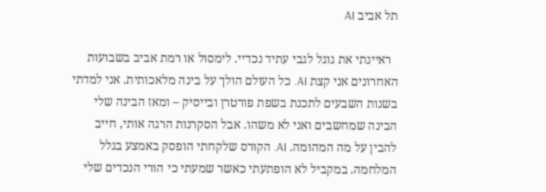תל אביב AI

  ראיינתי את גוגל לגבי עתיד נכדיי. לימסול או רמת אביב בשבועות האחרונים אני קצת AI. כל העולם הולך על בינה מלאכותית. אני למדתי בשנות השבעים לתכנת בשפת פורטרן ובייסיק – ומאז הבינה שלי הבינה שמחשבים ואני לא משהו. אבל הסקרנות הרגה אותי, חייב להבין על מה המהומה. AI. הקורס שלקחתי הופסק באמצע בגלל המלחמה. במקביל לא הופתעתי כאשר שמעתי כי הורי הנכדים שלי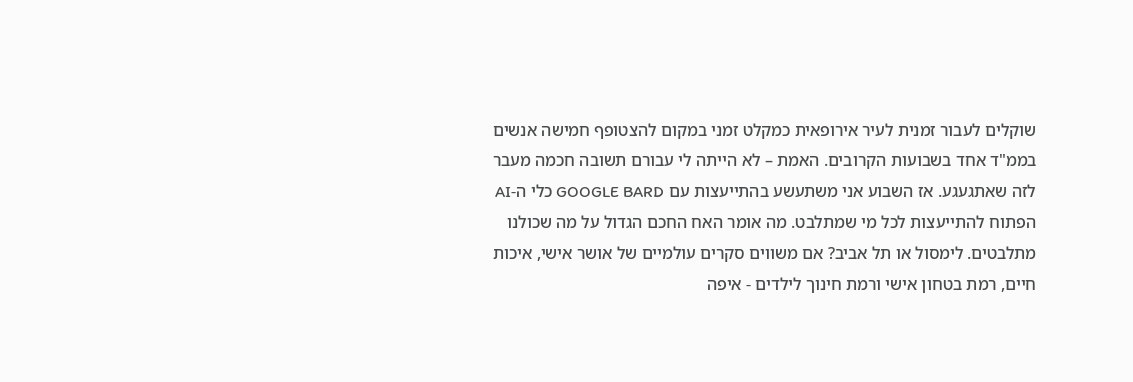שוקלים לעבור זמנית לעיר אירופאית כמקלט זמני במקום להצטופף חמישה אנשים בממ"ד אחד בשבועות הקרובים. האמת – לא הייתה לי עבורם תשובה חכמה מעבר לזה שאתגעגע. אז השבוע אני משתעשע בהתייעצות עם GOOGLE BARD כלי ה-AI הפתוח להתייעצות לכל מי שמתלבט. מה אומר האח החכם הגדול על מה שכולנו מתלבטים. לימסול או תל אביב? אם משווים סקרים עולמיים של אושר אישי, איכות חיים, רמת בטחון אישי ורמת חינוך לילדים - איפה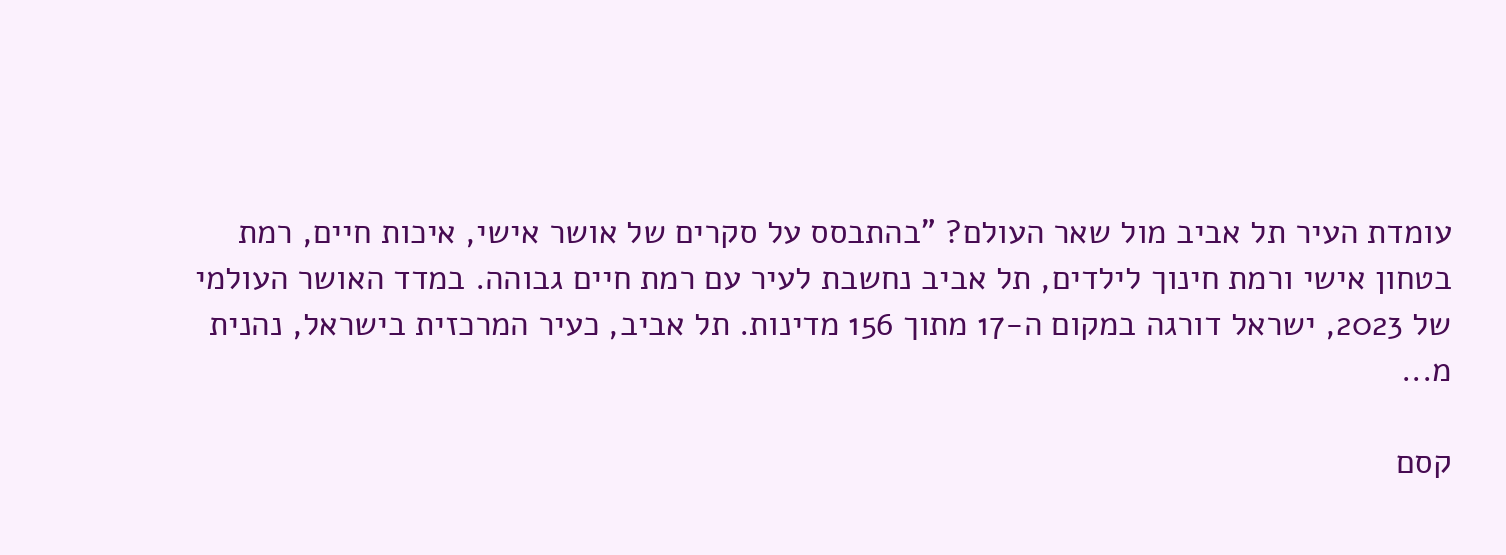עומדת העיר תל אביב מול שאר העולם? "בהתבסס על סקרים של אושר אישי, איכות חיים, רמת בטחון אישי ורמת חינוך לילדים, תל אביב נחשבת לעיר עם רמת חיים גבוהה. במדד האושר העולמי של 2023, ישראל דורגה במקום ה-17 מתוך 156 מדינות. תל אביב, כעיר המרכזית בישראל, נהנית מ...

קסם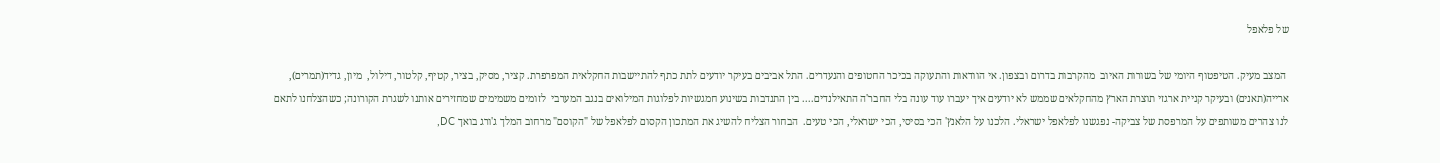של פלאפל

 המצב מעיק. הטיפטוף היומי של בשורות האיוב  מהקרבות בדרום ובצפון. אי הוודאות והתעוקה בכיכר החטופים והנעדרים. התל אביבים בעיקר יודעים לתת כתף להתיישבות החקלאית המפרפרת. קציר, מסיק, בציר, קטיף, קלטור, דילול,  מיון, גדיד(תמרים), ארייה(תאנים) ובעיקר קניית ארגזי תוצרת הארץ מהחקלאים שממש לא יודעים איך יעברו עוד עונה בלי החבר'ה התאילנדים.... בין התנדבות בשינוע חמגשיות לפלוגות המילואים בנגב המערבי  לזומים משמימים שמחזירים אותנו לשגרת הקורונה; כשהצלחנו לתאם לנו צהרים משותפים על המרפסת של צביקה- נפגשנו לפלאפל ישראלי. הלכנו על הלאנץ' הכי בסיסי, הכי ישראלי, הכי טעים.  הבחור הצליח להשיג את המתכון הקסום לפלאפל של "הקוסם" מרחוב המלך ג'ורג בואך DC,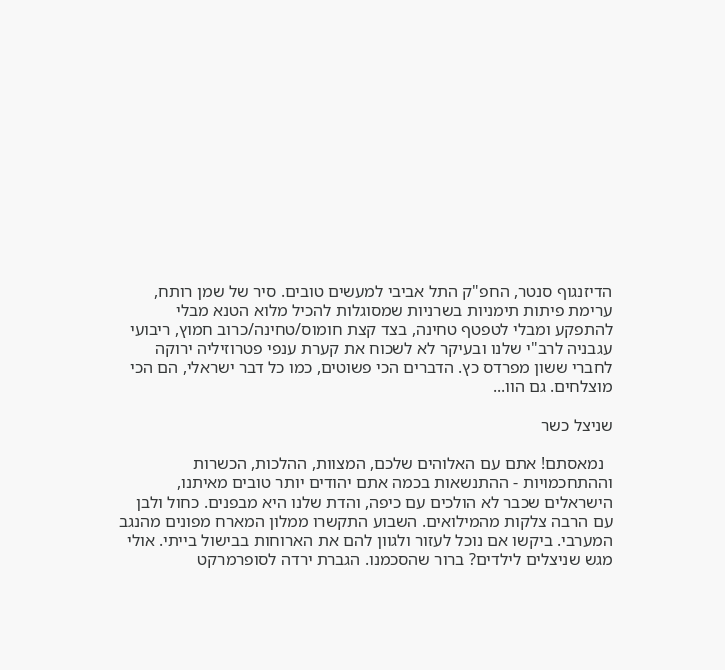הדיזנגוף סנטר, החפ"ק התל אביבי למעשים טובים. סיר של שמן רותח, ערימת פיתות תימניות בשרניות שמסוגלות להכיל מלוא הטנא מבלי להתפקע ומבלי לטפטף טחינה, בצד קצת חומוס/טחינה/כרוב חמוץ, ריבועי עגבניה לרב"י שלנו ובעיקר לא לשכוח את קערת ענפי פטרוזיליה ירוקה לחברי ששון מפרדס כץ. הדברים הכי פשוטים, כמו כל דבר ישראלי, הם הכי מוצלחים. גם הוו...

שניצל כשר

  נמאסתם! אתם עם האלוהים שלכם, המצוות, ההלכות, הכשרות וההתחכמויות - ההתנשאות בכמה אתם יהודים יותר טובים מאיתנו, הישראלים שכבר לא הולכים עם כיפה, והדת שלנו היא מבפנים. כחול ולבן עם הרבה צלקות מהמילואים. השבוע התקשרו ממלון המארח מפונים מהנגב המערבי. ביקשו אם נוכל לעזור ולגוון להם את הארוחות בבישול בייתי. אולי מגש שניצלים לילדים? ברור שהסכמנו. הגברת ירדה לסופרמרקט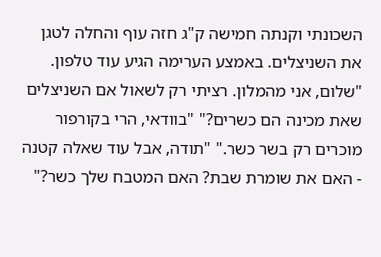השכונתי וקנתה חמישה ק"ג חזה עוף והחלה לטגן את השניצלים. באמצע הערימה הגיע עוד טלפון. "שלום, אני מהמלון. רציתי רק לשאול אם השניצלים שאת מכינה הם כשרים?" "בוודאי, הרי בקורפור מוכרים רק בשר כשר." "תודה, אבל עוד שאלה קטנה - האם את שומרת שבת? האם המטבח שלך כשר?"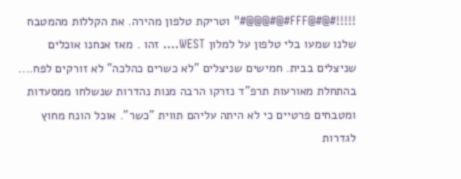!!!!!#@#@FFF#@#@@@#" וטריקת טלפון מהירה. את הקללות מהמטבח שלנו שמעו בלי טלפון על למלון WEST.... זהו . מאז אנחנו אוכלים שניצלים בבית. חמישים שניצלים "לא כשרים כהלכה" לא זורקים לפח.... בהתחלת מאורעות תרפ"ד נזרקו הרבה מנות נהדרות שנשלחו ממסעדות ומטבחים פרטיים כי לא היתה עליהם תווית "כשר". אוכל הונח מחוץ לגדרות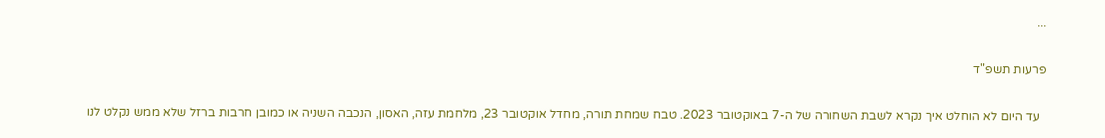...

פרעות תשפ"ד

  עד היום לא הוחלט איך נקרא לשבת השחורה של ה-7 באוקטובר 2023. טבח שמחת תורה, מחדל אוקטובר 23, מלחמת עזה, האסון, הנכבה השניה או כמובן חרבות ברזל שלא ממש נקלט לנו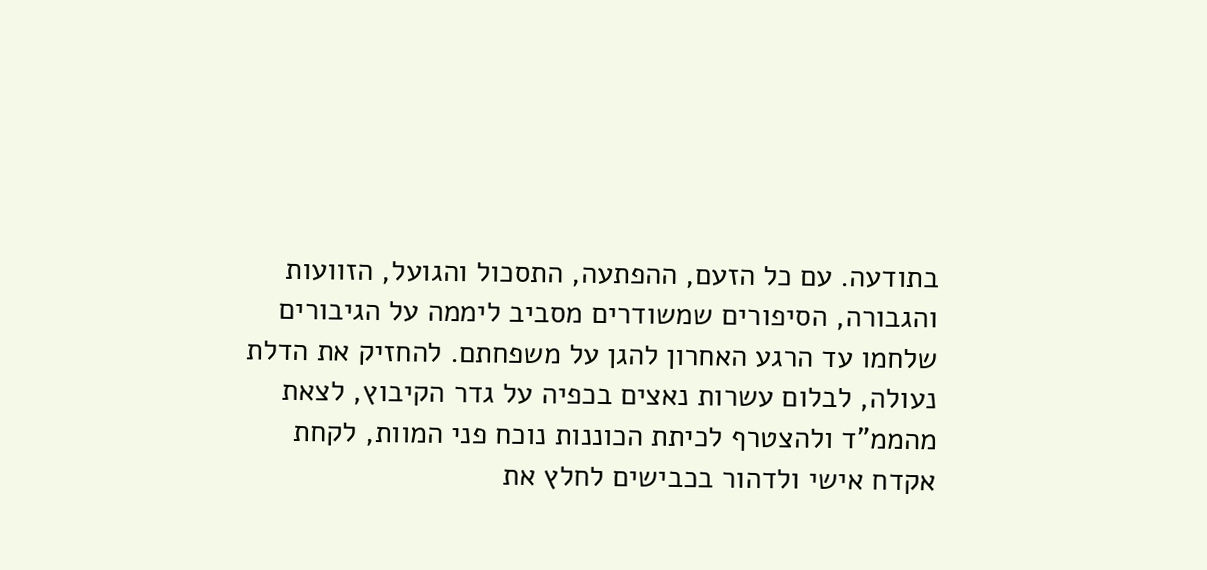בתודעה. עם כל הזעם, ההפתעה, התסכול והגועל, הזוועות והגבורה, הסיפורים שמשודרים מסביב ליממה על הגיבורים שלחמו עד הרגע האחרון להגן על משפחתם. להחזיק את הדלת נעולה, לבלום עשרות נאצים בכפיה על גדר הקיבוץ, לצאת מהממ"ד ולהצטרף לכיתת הכוננות נוכח פני המוות, לקחת אקדח אישי ולדהור בכבישים לחלץ את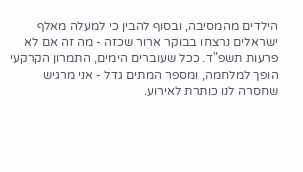הילדים מהמסיבה, ובסוף להבין כי למעלה מאלף ישראלים נרצחו בבוקר ארור שכזה - מה זה אם לא פרעות תשפ"ד. ככל שעוברים הימים, התמרון הקרקעי הופך למלחמה, ומספר המתים גדל - אני מרגיש שחסרה לנו כותרת לאירוע.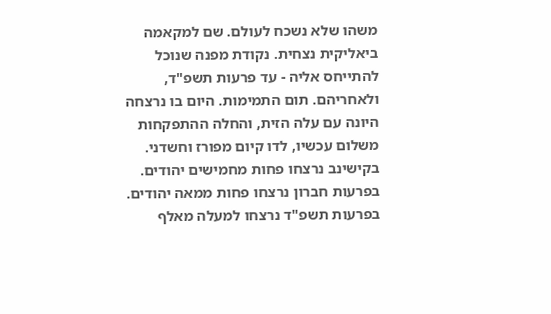משהו שלא נשכח לעולם. שם למקאמה ביאליקית נצחית. נקודת מפנה שנוכל להתייחס אליה - עד פרעות תשפ"ד, ולאחריהם. תום התמימות. היום בו נרצחה היונה עם עלה הזית, והחלה ההתפקחות משלום עכשיו, לדו קיום מפורז וחשדני. בקישינב נרצחו פחות מחמישים יהודים. בפרעות חברון נרצחו פחות ממאה יהודים. בפרעות תשפ"ד נרצחו למעלה מאלף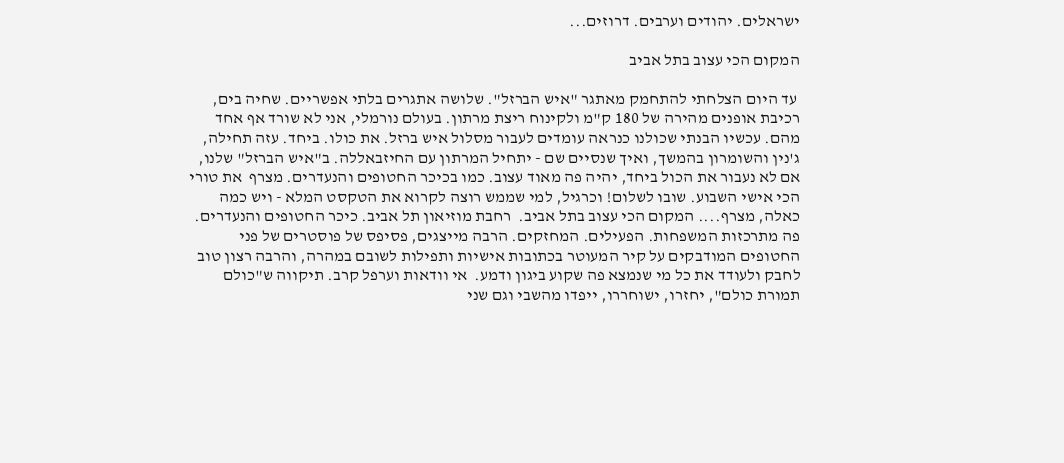ישראלים. יהודים וערבים. דרוזים...

המקום הכי עצוב בתל אביב

 עד היום הצלחתי להתחמק מאתגר "איש הברזל". שלושה אתגרים בלתי אפשריים. שחיה בים, רכיבת אופנים מהירה של 180 ק"מ ולקינוח ריצת מרתון. בעולם נורמלי, אני לא שורד אף אחד מהם. עכשיו הבנתי שכולנו כנראה עומדים לעבור מסלול איש ברזל. את כולו. ביחד. עזה תחילה, ג'נין והשומרון בהמשך, ואיך שנסיים שם - יתחיל המרתון עם החיזבאללה. ב"איש הברזל" שלנו, אם לא נעבור את הכול ביחד, יהיה פה מאוד עצוב. כמו בכיכר החטופים והנעדרים. מצרף  את טורי הכי אישי השבוע. שובו לשלום! וכרגיל, למי שממש רוצה לקרוא את הטקסט המלא - ויש כמה כאלה, מצרף.... המקום הכי עצוב בתל אביב.  רחבת מוזיאון תל אביב. כיכר החטופים והנעדרים. פה מתרכזות המשפחות. הפעילים. המחזקים. הרבה מייצגים, פסיפס של פוסטרים של פני החטופים המודבקים על קיר המעוטר בכתובות אישיות ותפילות לשובם במהרה, והרבה רצון טוב לחבק ולעודד את כל מי שנמצא פה שקוע ביגון ודמע.  אי וודאות וערפל קרב. תיקווה ש"כולם תמורת כולם", יחזרו, ישוחררו, ייפדו מהשבי וגם שני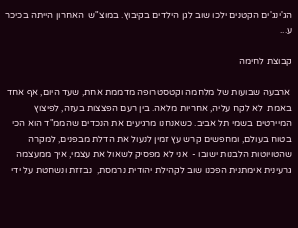הג'ינג'ים הקטנים ילכו שוב לגן הילדים בקיבוץ. במוצ"ש  האחרון הייתה בכיכר ע...

קבוצת לחימה

 ארבעה שבועות של מלחמה וקטסטרופה מדממת אחת, שעד היום, אף אחד באמת  לא לקח עליה, אחריות מלאה. בין רעם הפצצות בעזה, לפיצוץ המיירטים בשמי תל אביב. כשאנחנו מרגיעים את הנכדים שהממ"ד הוא הכי בטוח בעולם, ומחפשים קרש עץ זמין לנעול את הדלת מבפנים, למקרה שהטויוטות הלבנות ישובו -  אני לא מפסיק לשאול את עצמי, איך ממעצמה גרעינית אימתנית הפכנו שוב לקהילת יהודית נרמסת,  נבזזת ונשחטת על ידי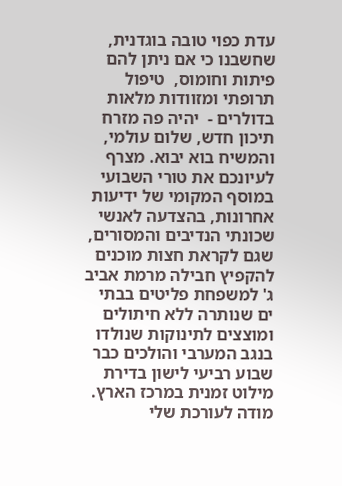עדת כפוי טובה בוגדנית,  שחשבנו כי אם ניתן להם פיתות וחומוס,  טיפול תרופתי ומזוודות מלאות בדולרים -  יהיה פה מזרח תיכון חדש, שלום עולמי,  והמשיח בוא יבוא. מצרף לעיונכם את טורי השבועי במוסף המקומי של ידיעות אחרונות, בהצדעה לאנשי שכונתי הנדיבים והמסורים, שגם לקראת חצות מוכנים להקפיץ חבילה מרמת אביב ג' למשפחת פליטים בבתי ים שנותרה ללא חיתולים ומוצצים לתינוקות שנולדו בנגב המערבי והולכים כבר שבוע רביעי לישון בדירת מילוט זמנית במרכז הארץ. מודה לעורכת שלי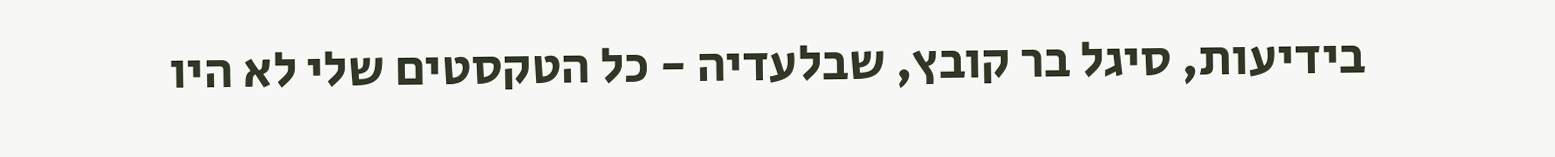בידיעות, סיגל בר קובץ, שבלעדיה - כל הטקסטים שלי לא היו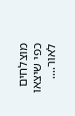מוצלחים כפי שיצאו לאור....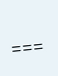===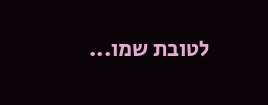לטובת שמו...